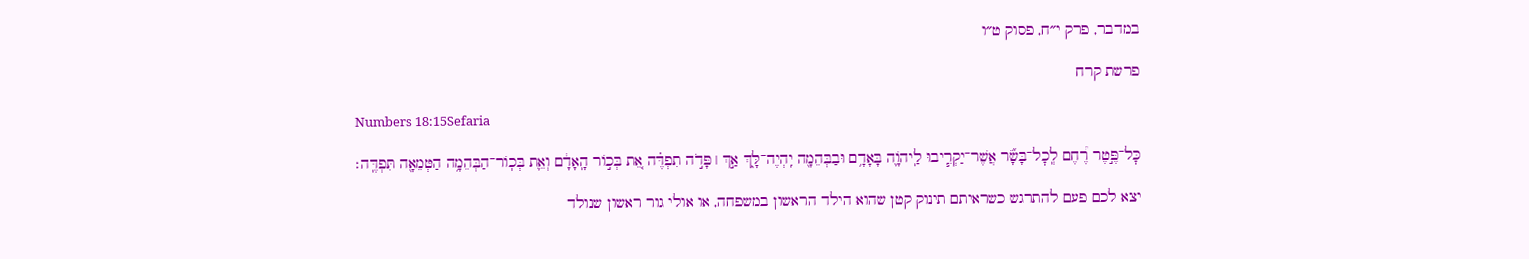במדבר, פרק י״ח, פסוק ט״ו

פרשת קרח

Numbers 18:15Sefaria

כׇּל־פֶּ֣טֶר רֶ֠חֶם לְֽכׇל־בָּשָׂ֞ר אֲשֶׁר־יַקְרִ֧יבוּ לַֽיהֹוָ֛ה בָּאָדָ֥ם וּבַבְּהֵמָ֖ה יִֽהְיֶה־לָּ֑ךְ אַ֣ךְ ׀ פָּדֹ֣ה תִפְדֶּ֗ה אֵ֚ת בְּכ֣וֹר הָֽאָדָ֔ם וְאֵ֛ת בְּכֽוֹר־הַבְּהֵמָ֥ה הַטְּמֵאָ֖ה תִּפְדֶּֽה׃

יצא לכם פעם להתרגש כשראיתם תינוק קטן שהוא הילד הראשון במשפחה, או אולי גור ראשון שנולד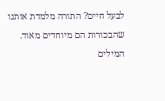לבעל חיים? התורה מלמדת אותנו שהבכורות הם מיוחדים מאוד. המילים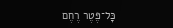כָּל־פֶּטֶר רֶחֶם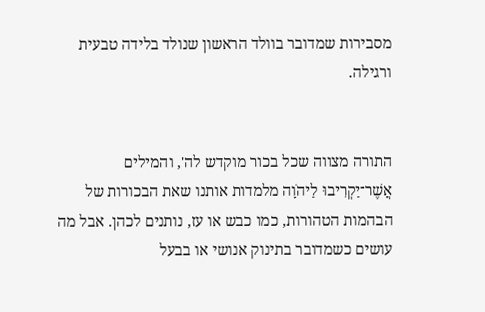מסבירות שמדובר בוולד הראשון שנולד בלידה טבעית ורגילה.


התורה מצווה שכל בכור מוקדש לה', והמילים אֲשֶׁר־יַקְרִיבוּ לַיהֹוָה מלמדות אותנו שאת הבכורות של הבהמות הטהורות, כמו כבש או עז, נותנים לכהן. אבל מה עושים כשמדובר בתינוק אנושי או בבעל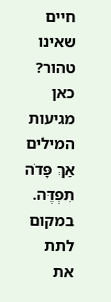חיים שאינו טהור? כאן מגיעות המילים אַךְ פָּדֹה תִפְדֶּה. במקום לתת את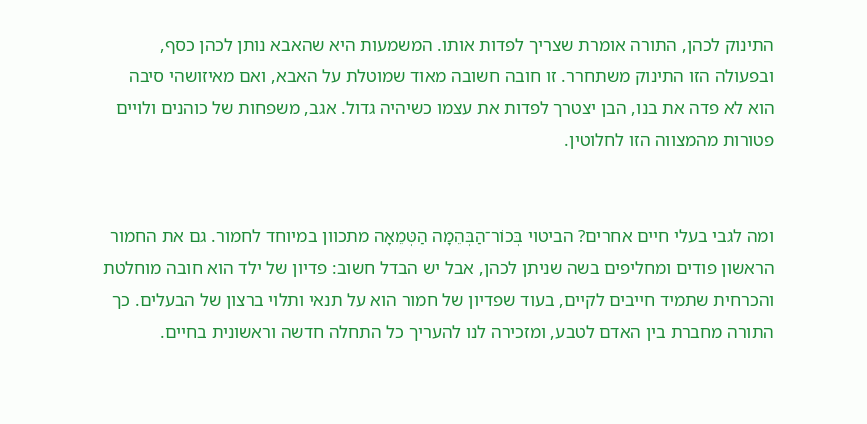התינוק לכהן, התורה אומרת שצריך לפדות אותו. המשמעות היא שהאבא נותן לכהן כסף, ובפעולה הזו התינוק משתחרר. זו חובה חשובה מאוד שמוטלת על האבא, ואם מאיזושהי סיבה הוא לא פדה את בנו, הבן יצטרך לפדות את עצמו כשיהיה גדול. אגב, משפחות של כוהנים ולויים פטורות מהמצווה הזו לחלוטין.


ומה לגבי בעלי חיים אחרים? הביטוי בְּכוֹר־הַבְּהֵמָה הַטְּמֵאָה מתכוון במיוחד לחמור. גם את החמור הראשון פודים ומחליפים בשה שניתן לכהן, אבל יש הבדל חשוב: פדיון של ילד הוא חובה מוחלטת והכרחית שתמיד חייבים לקיים, בעוד שפדיון של חמור הוא על תנאי ותלוי ברצון של הבעלים. כך התורה מחברת בין האדם לטבע, ומזכירה לנו להעריך כל התחלה חדשה וראשונית בחיים.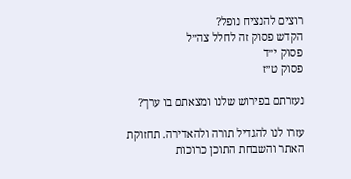רוצים להנציח נופל?
הקדש פסוק זה לחלל צה״ל
פסוק י״ד
פסוק ט״ז

נעזרתם בפירוש שלנו ומצאתם בו ערך?

עזרו לנו להגדיל תורה ולהאדירה. תחזוקת האתר והשבחת התוכן כרוכות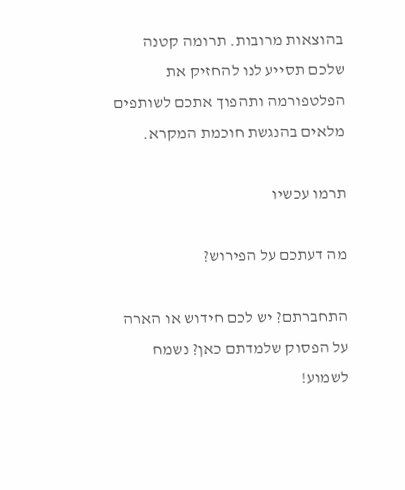בהוצאות מרובות. תרומה קטנה שלכם תסייע לנו להחזיק את הפלטפורמה ותהפוך אתכם לשותפים מלאים בהנגשת חוכמת המקרא.

תרמו עכשיו

מה דעתכם על הפירוש?

התחברתם? יש לכם חידוש או הארה על הפסוק שלמדתם כאן? נשמח לשמוע!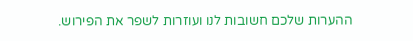ההערות שלכם חשובות לנו ועוזרות לשפר את הפירוש.